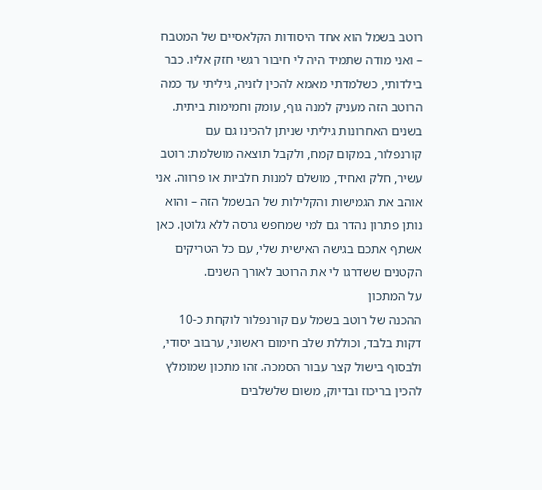רוטב בשמל הוא אחד היסודות הקלאסיים של המטבח – ואני מודה שתמיד היה לי חיבור רגשי חזק אליו. כבר בילדותי, כשלמדתי מאמא להכין לזניה, גיליתי עד כמה הרוטב הזה מעניק למנה גוף, עומק וחמימות ביתית. בשנים האחרונות גיליתי שניתן להכינו גם עם קורנפלור, במקום קמח, ולקבל תוצאה מושלמת: רוטב עשיר, חלק ואחיד, מושלם למנות חלביות או פרווה. אני אוהב את הגמישות והקלילות של הבשמל הזה – והוא נותן פתרון נהדר גם למי שמחפש גרסה ללא גלוטן. כאן אשתף אתכם בגישה האישית שלי, עם כל הטריקים הקטנים ששדרגו לי את הרוטב לאורך השנים.
על המתכון
ההכנה של רוטב בשמל עם קורנפלור לוקחת כ-10 דקות בלבד, וכוללת שלב חימום ראשוני, ערבוב יסודי, ולבסוף בישול קצר עבור הסמכה. זהו מתכון שמומלץ להכין בריכוז ובדיוק, משום שלשלבים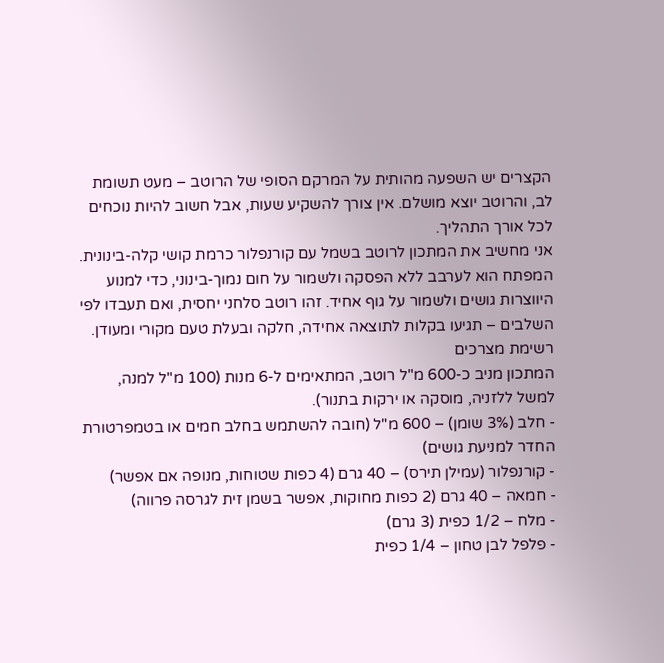הקצרים יש השפעה מהותית על המרקם הסופי של הרוטב – מעט תשומת לב, והרוטב יוצא מושלם. אין צורך להשקיע שעות, אבל חשוב להיות נוכחים לכל אורך התהליך.
אני מחשיב את המתכון לרוטב בשמל עם קורנפלור כרמת קושי קלה-בינונית. המפתח הוא לערבב ללא הפסקה ולשמור על חום נמוך-בינוני, כדי למנוע היווצרות גושים ולשמור על גוף אחיד. זהו רוטב סלחני יחסית, ואם תעבדו לפי השלבים – תגיעו בקלות לתוצאה אחידה, חלקה ובעלת טעם מקורי ומעודן.
רשימת מצרכים
המתכון מניב כ-600 מ"ל רוטב, המתאימים ל-6 מנות (100 מ"ל למנה, למשל ללזניה, מוסקה או ירקות בתנור).
- חלב (3% שומן) – 600 מ"ל (חובה להשתמש בחלב חמים או בטמפרטורת החדר למניעת גושים)
- קורנפלור (עמילן תירס) – 40 גרם (4 כפות שטוחות, מנופה אם אפשר)
- חמאה – 40 גרם (2 כפות מחוקות, אפשר בשמן זית לגרסה פרווה)
- מלח – 1/2 כפית (3 גרם)
- פלפל לבן טחון – 1/4 כפית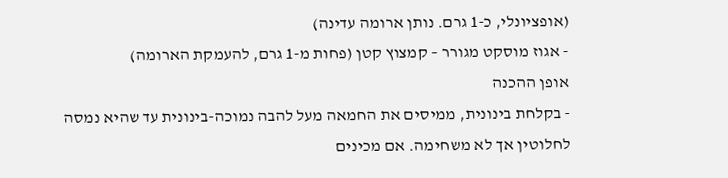(אופציונלי, כ-1 גרם. נותן ארומה עדינה)
- אגוז מוסקט מגורר – קמצוץ קטן (פחות מ-1 גרם, להעמקת הארומה)
אופן ההכנה
- בקלחת בינונית, ממיסים את החמאה מעל להבה נמוכה-בינונית עד שהיא נמסה לחלוטין אך לא משחימה. אם מכינים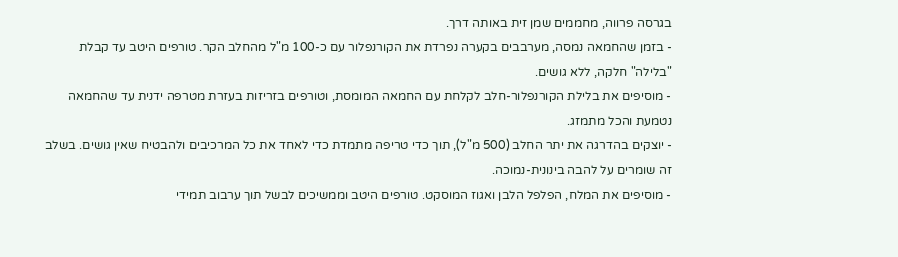בגרסה פרווה, מחממים שמן זית באותה דרך.
- בזמן שהחמאה נמסה, מערבבים בקערה נפרדת את הקורנפלור עם כ-100 מ"ל מהחלב הקר. טורפים היטב עד קבלת "בלילה" חלקה, ללא גושים.
- מוסיפים את בלילת הקורנפלור-חלב לקלחת עם החמאה המומסת, וטורפים בזריזות בעזרת מטרפה ידנית עד שהחמאה נטמעת והכל מתמזג.
- יוצקים בהדרגה את יתר החלב (500 מ"ל), תוך כדי טריפה מתמדת כדי לאחד את כל המרכיבים ולהבטיח שאין גושים. בשלב זה שומרים על להבה בינונית-נמוכה.
- מוסיפים את המלח, הפלפל הלבן ואגוז המוסקט. טורפים היטב וממשיכים לבשל תוך ערבוב תמידי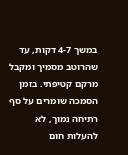במשך 4-7 דקות, עד שהרוטב מסמיך ומקבל מרקם קטיפתי. בזמן הסמכה שומרים על סף רתיחה נמוך, לא להעלות חום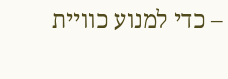– כדי למנוע כוויית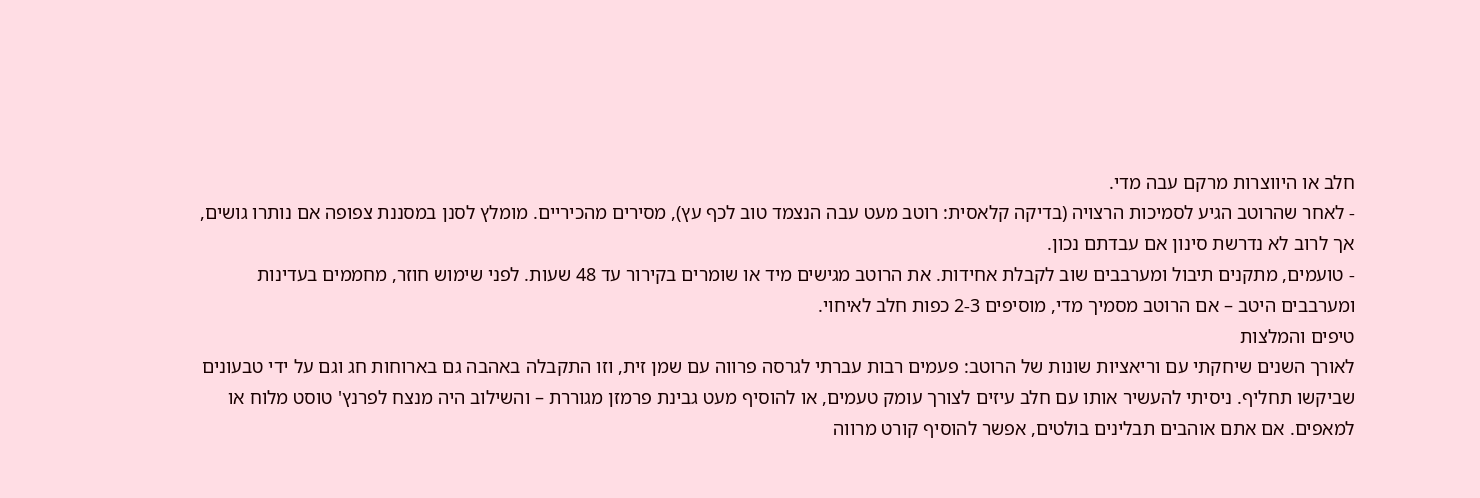חלב או היווצרות מרקם עבה מדי.
- לאחר שהרוטב הגיע לסמיכות הרצויה (בדיקה קלאסית: רוטב מעט עבה הנצמד טוב לכף עץ), מסירים מהכיריים. מומלץ לסנן במסננת צפופה אם נותרו גושים, אך לרוב לא נדרשת סינון אם עבדתם נכון.
- טועמים, מתקנים תיבול ומערבבים שוב לקבלת אחידות. את הרוטב מגישים מיד או שומרים בקירור עד 48 שעות. לפני שימוש חוזר, מחממים בעדינות ומערבבים היטב – אם הרוטב מסמיך מדי, מוסיפים 2-3 כפות חלב לאיחוי.
טיפים והמלצות
לאורך השנים שיחקתי עם וריאציות שונות של הרוטב: פעמים רבות עברתי לגרסה פרווה עם שמן זית, וזו התקבלה באהבה גם בארוחות חג וגם על ידי טבעונים שביקשו תחליף. ניסיתי להעשיר אותו עם חלב עיזים לצורך עומק טעמים, או להוסיף מעט גבינת פרמזן מגוררת – והשילוב היה מנצח לפרנץ' טוסט מלוח או למאפים. אם אתם אוהבים תבלינים בולטים, אפשר להוסיף קורט מרווה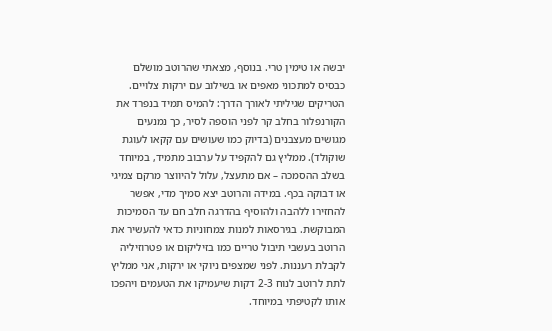יבשה או טימין טרי. בנוסף, מצאתי שהרוטב מושלם כבסיס למתכוני מאפים או בשילוב עם ירקות צלויים.
הטריקים שגיליתי לאורך הדרך: להמיס תמיד בנפרד את הקורנפלור בחלב קר לפני הוספה לסיר, כך נמנעים מגושים מעצבנים (בדיוק כמו שעושים עם קקאו לעוגת שוקולד). ממליץ גם להקפיד על ערבוב מתמיד, במיוחד בשלב ההסמכה – אם מתעצל, עלול להיווצר מרקם צמיגי או דבוקה בכף. במידה והרוטב יצא סמיך מדי, אפשר להחזירו ללהבה ולהוסיף בהדרגה חלב חם עד הסמיכות המבוקשת. בגירסאות למנות צמחוניות כדאי להעשיר את הרוטב בעשבי תיבול טריים כמו בזיליקום או פטרוזיליה לקבלת רעננות. לפני שמצפים ניוקי או ירקות, אני ממליץ לתת לרוטב לנוח 2-3 דקות שיעמיקו את הטעמים ויהפכו אותו לקטיפתי במיוחד.